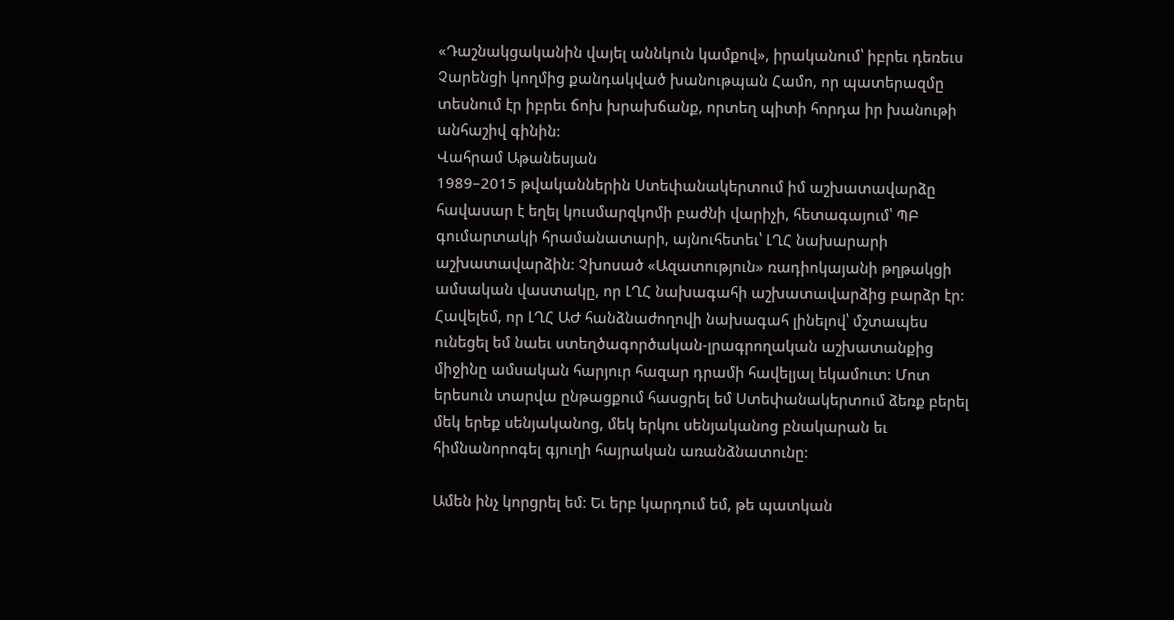«Դաշնակցականին վայել աննկուն կամքով», իրականում՝ իբրեւ դեռեւս Չարենցի կողմից քանդակված խանութպան Համո, որ պատերազմը տեսնում էր իբրեւ ճոխ խրախճանք, որտեղ պիտի հորդա իր խանութի անհաշիվ գինին:
Վահրամ Աթանեսյան
1989–2015 թվականներին Ստեփանակերտում իմ աշխատավարձը հավասար է եղել կուսմարզկոմի բաժնի վարիչի, հետագայում՝ ՊԲ գումարտակի հրամանատարի, այնուհետեւ՝ ԼՂՀ նախարարի աշխատավարձին: Չխոսած «Ազատություն» ռադիոկայանի թղթակցի ամսական վաստակը, որ ԼՂՀ նախագահի աշխատավարձից բարձր էր: Հավելեմ, որ ԼՂՀ ԱԺ հանձնաժողովի նախագահ լինելով՝ մշտապես ունեցել եմ նաեւ ստեղծագործական-լրագրողական աշխատանքից միջինը ամսական հարյուր հազար դրամի հավելյալ եկամուտ: Մոտ երեսուն տարվա ընթացքում հասցրել եմ Ստեփանակերտում ձեռք բերել մեկ երեք սենյականոց, մեկ երկու սենյականոց բնակարան եւ հիմնանորոգել գյուղի հայրական առանձնատունը:

Ամեն ինչ կորցրել եմ: Եւ երբ կարդում եմ, թե պատկան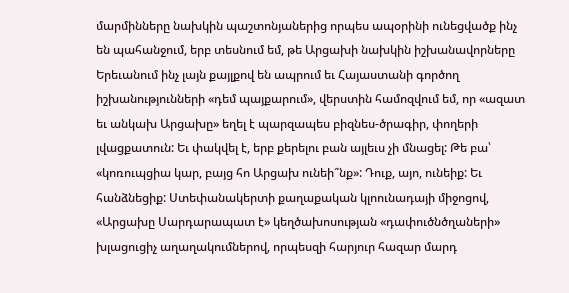մարմինները նախկին պաշտոնյաներից որպես ապօրինի ունեցվածք ինչ են պահանջում, երբ տեսնում եմ, թե Արցախի նախկին իշխանավորները Երեւանում ինչ լայն քայլքով են ապրում եւ Հայաստանի գործող իշխանությունների «դեմ պայքարում», վերստին համոզվում եմ, որ «ազատ եւ անկախ Արցախը» եղել է պարզապես բիզնես-ծրագիր, փողերի լվացքատուն: Եւ փակվել է, երբ քերելու բան այլեւս չի մնացել: Թե բա՝ «կոռուպցիա կար, բայց հո Արցախ ունեի՞նք»: Դուք, այո, ունեիք: Եւ հանձնեցիք: Ստեփանակերտի քաղաքական կլոունադայի միջոցով, «Արցախը Սարդարապատ է» կեղծախոսության «դափուծնծղաների» խլացուցիչ աղաղակումներով, որպեսզի հարյուր հազար մարդ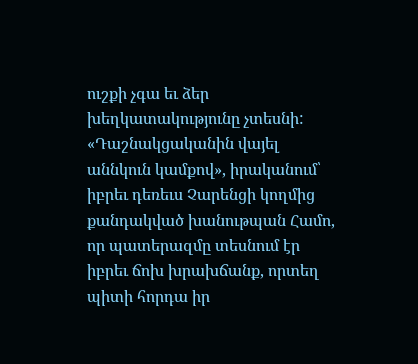ուշքի չգա եւ ձեր խեղկատակությունը չտեսնի:
«Դաշնակցականին վայել աննկուն կամքով», իրականում՝ իբրեւ դեռեւս Չարենցի կողմից քանդակված խանութպան Համո, որ պատերազմը տեսնում էր իբրեւ ճոխ խրախճանք, որտեղ պիտի հորդա իր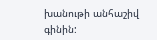խանութի անհաշիվ գինին: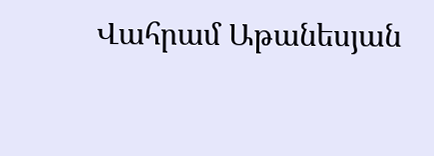Վահրամ Աթանեսյան